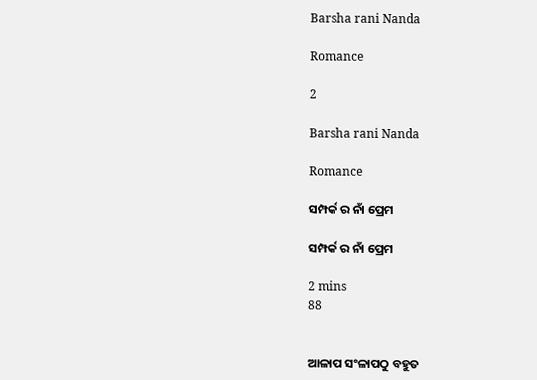Barsha rani Nanda

Romance

2

Barsha rani Nanda

Romance

ସମ୍ପର୍କ ର ନାଁ ପ୍ରେମ

ସମ୍ପର୍କ ର ନାଁ ପ୍ରେମ

2 mins
88


ଆଳାପ ସଂଳାପଠୁ ବହୁତ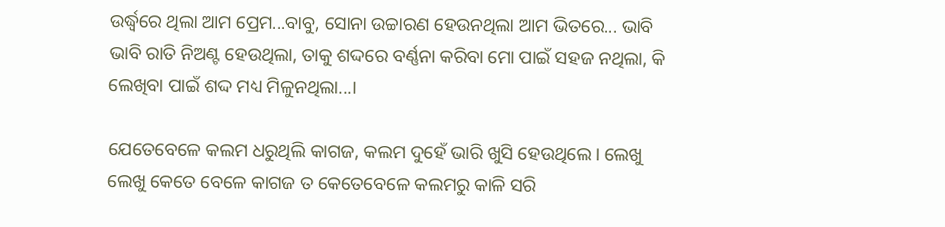ଉର୍ଦ୍ଧ୍ୱରେ ଥିଲା ଆମ ପ୍ରେମ...ବାବୁ, ସୋନା ଉଚ୍ଚାରଣ ହେଉନଥିଲା ଆମ ଭିତରେ... ଭାବି ଭାବି ରାତି ନିଅଣ୍ଟ ହେଉଥିଲା, ତାକୁ ଶଦ୍ଦରେ ବର୍ଣ୍ଣନା କରିବା ମୋ ପାଇଁ ସହଜ ନଥିଲା, କି ଲେଖିବା ପାଇଁ ଶଦ୍ଦ ମଧ୍ୟ ମିଳୁନଥିଲା...।

ଯେତେବେଳେ କଲମ ଧରୁଥିଲି କାଗଜ, କଲମ ଦୁହେଁ ଭାରି ଖୁସି ହେଉଥିଲେ। ଲେଖୁ ଲେଖୁ କେତେ ବେଳେ କାଗଜ ତ କେତେବେଳେ କଲମରୁ କାଳି ସରି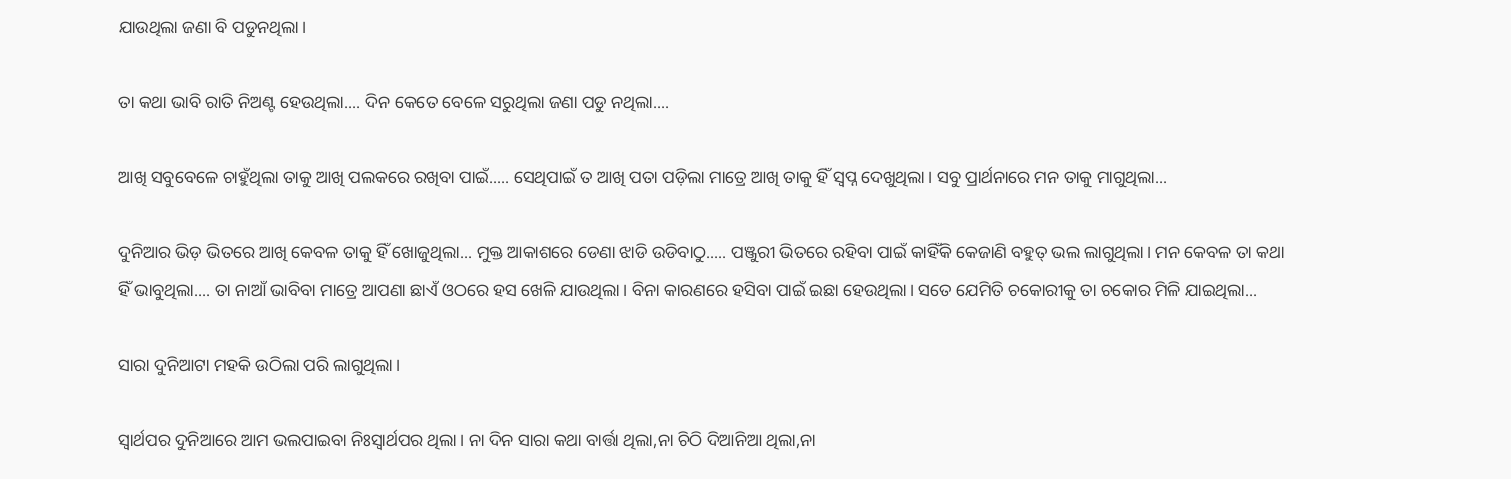ଯାଉଥିଲା ଜଣା ବି ପଡୁନଥିଲା।

ତା କଥା ଭାବି ରାତି ନିଅଣ୍ଟ ହେଉଥିଲା.... ଦିନ କେତେ ବେଳେ ସରୁଥିଲା ଜଣା ପଡୁ ନଥିଲା....

ଆଖି ସବୁବେଳେ ଚାହୁଁଥିଲା ତାକୁ ଆଖି ପଲକରେ ରଖିବା ପାଇଁ..... ସେଥିପାଇଁ ତ ଆଖି ପତା ପଡ଼ିଲା ମାତ୍ରେ ଆଖି ତାକୁ ହିଁ ସ୍ୱପ୍ନ ଦେଖୁଥିଲା। ସବୁ ପ୍ରାର୍ଥନାରେ ମନ ତାକୁ ମାଗୁଥିଲା...

ଦୁନିଆର ଭିଡ଼ ଭିତରେ ଆଖି କେବଳ ତାକୁ ହିଁ ଖୋଜୁଥିଲା... ମୁକ୍ତ ଆକାଶରେ ଡେଣା ଝାଡି ଉଡିବାଠୁ..... ପଞ୍ଜୁରୀ ଭିତରେ ରହିବା ପାଇଁ କାହିଁକି କେଜାଣି ବହୁତ୍ ଭଲ ଲାଗୁଥିଲା। ମନ କେବଳ ତା କଥା ହିଁ ଭାବୁଥିଲା.... ତା ନାଆଁ ଭାବିବା ମାତ୍ରେ ଆପଣା ଛାଏଁ ଓଠରେ ହସ ଖେଳି ଯାଉଥିଲା। ବିନା କାରଣରେ ହସିବା ପାଇଁ ଇଛା ହେଉଥିଲା। ସତେ ଯେମିତି ଚକୋରୀକୁ ତା ଚକୋର ମିଳି ଯାଇଥିଲା...

ସାରା ଦୁନିଆଟା ମହକି ଉଠିଲା ପରି ଲାଗୁଥିଲା।

ସ୍ୱାର୍ଥପର ଦୁନିଆରେ ଆମ ଭଲପାଇବା ନିଃସ୍ଵାର୍ଥପର ଥିଲା। ନା ଦିନ ସାରା କଥା ବାର୍ତ୍ତା ଥିଲା,ନା ଚିଠି ଦିଆନିଆ ଥିଲା,ନା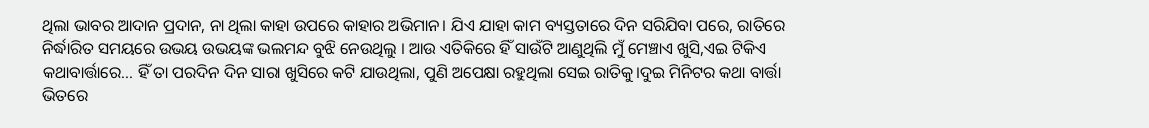ଥିଲା ଭାବର‌ ଆଦାନ ପ୍ରଦାନ, ନା ଥିଲା କାହା ଉପରେ କାହାର ଅଭିମାନ। ଯିଏ ଯାହା କାମ ବ୍ୟସ୍ତତାରେ ଦିନ ସରିଯିବା ପରେ, ରାତିରେ ନିର୍ଦ୍ଧାରିତ ସମୟରେ ଉଭୟ ଉଭୟଙ୍କ ଭଲମନ୍ଦ ବୁଝି ନେଉଥିଲୁ । ଆଉ ଏତିକିରେ ହିଁ ସାଉଁଟି ଆଣୁଥିଲି ମୁଁ ମେଞ୍ଚାଏ ଖୁସି,ଏଇ ଟିକିଏ କଥାବାର୍ତ୍ତାରେ... ହିଁ ତା ପରଦିନ ଦିନ ସାରା ଖୁସିରେ କଟି ଯାଉଥିଲା, ପୁଣି ଅପେକ୍ଷା ରହୁଥିଲା ସେଇ ରାତିକୁ।ଦୁଇ ମିନିଟର କଥା ବାର୍ତ୍ତା ଭିତରେ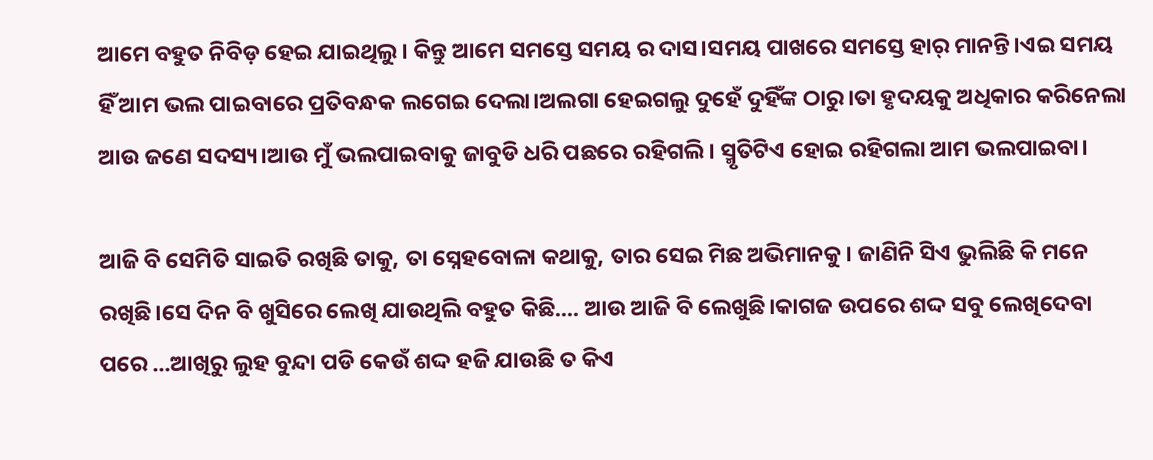ଆମେ ବହୁତ ନିବିଡ଼ ହେଇ ଯାଇଥିଲୁ। କିନ୍ତୁ ଆମେ ସମସ୍ତେ ସମୟ ର ଦାସ।ସମୟ ପାଖରେ ସମସ୍ତେ ହାର୍ ମାନନ୍ତି।ଏଇ ସମୟ ହିଁ ଆମ ଭଲ ପାଇବାରେ ପ୍ରତିବନ୍ଧକ ଲଗେଇ ଦେଲା।ଅଲଗା ହେଇଗଲୁ ଦୁହେଁ ଦୁହିଁଙ୍କ ଠାରୁ।ତା ହୃଦୟକୁ ଅଧିକାର କରିନେଲା ଆଉ ଜଣେ ସଦସ୍ୟ।ଆଉ ମୁଁ ଭଲପାଇବାକୁ ଜାବୁଡି ଧରି ପଛରେ ରହିଗଲି। ସ୍ମୃତିଟିଏ ହୋଇ ରହିଗଲା ଆମ ଭଲପାଇବା।

ଆଜି ବି ସେମିତି ସାଇତି ରଖିଛି ତାକୁ, ତା ସ୍ନେହବୋଳା କଥାକୁ, ତାର ସେଇ ମିଛ ଅଭିମାନକୁ। ଜାଣିନି ସିଏ ଭୁଲିଛି କି ମନେ ରଖିଛି।ସେ ଦିନ ବି ଖୁସିରେ ଲେଖି ଯାଉଥିଲି ବହୁତ କିଛି.... ଆଉ ଆଜି ବି ଲେଖୁଛି।କାଗଜ ଉପରେ ଶଦ୍ଦ ସବୁ ଲେଖିଦେବା ପରେ ...ଆଖିରୁ ଲୁହ ବୁନ୍ଦା ପଡି କେଉଁ ଶଦ୍ଦ ହଜି ଯାଉଛି ତ କିଏ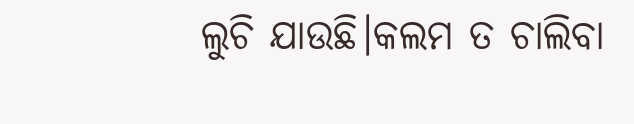ଲୁଚି ଯାଉଛି।କଲମ ତ ଚାଲିବା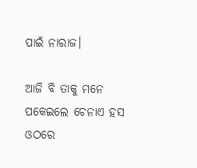ପାଇଁ ନାରାଜ।

ଆଜି ବି ତାକୁ ମନେ ପକେଇଲେ ଚେନାଏ ହସ ଓଠରେ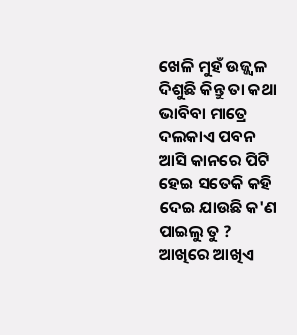ଖେଳି ମୁହଁ ଉଜ୍ଜ୍ବଳ ଦିଶୁଛି କିନ୍ତୁ ତା କଥା ଭାବିବା ମାତ୍ରେ ଦଲକାଏ ପବନ ଆସି କାନରେ ପିଟି ହେଇ ସତେକି କହି ଦେଇ ଯାଉଛି କ'ଣ ପାଇଲୁ ତୁ ? ଆଖିରେ ଆଖିଏ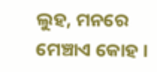ଲୁହ, ମନରେ ମେଞ୍ଚାଏ କୋହ ।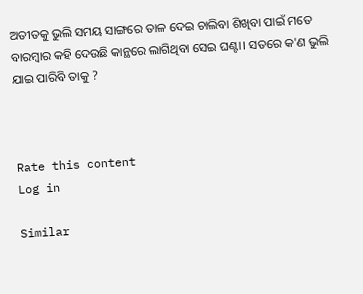ଅତୀତକୁ ଭୁଲି ସମୟ ସାଙ୍ଗରେ ତାଳ ଦେଇ ଚାଲିବା ଶିଖିବା ପାଇଁ ମତେ ବାରମ୍ବାର କହି ଦେଉଛି କାନ୍ଥରେ ଲାଗିଥିବା ସେଇ ଘଣ୍ଟା। ସତରେ କ'ଣ ଭୁଲି ଯାଇ ପାରିବି ତାକୁ ?



Rate this content
Log in

Similar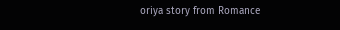oriya story from Romance